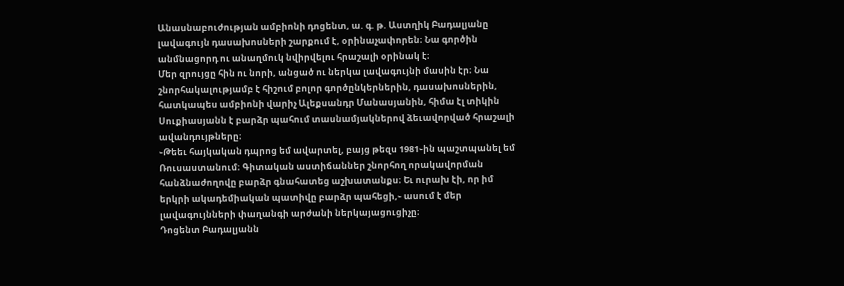Անասնաբուժության ամբիոնի դոցենտ, ա. գ. թ. Աստղիկ Բադալյանը լավագույն դասախոսների շարքում է, օրինաչափորեն։ Նա գործին անմնացորդ ու անաղմուկ նվիրվելու հրաշալի օրինակ է։
Մեր զրույցը հին ու նորի, անցած ու ներկա լավագույնի մասին էր։ Նա շնորհակալությամբ է հիշում բոլոր գործընկերներին, դասախոսներին, հատկապես ամբիոնի վարիչ Ալեքսանդր Մանասյանին, հիմա էլ տիկին Սուքիասյանն է բարձր պահում տասնամյակներով ձեւավորված հրաշալի ավանդույթները։
֊Թեեւ հայկական դպրոց եմ ավարտել, բայց թեզս 1981֊ին պաշտպանել եմ Ռուսաստանում։ Գիտական աստիճաններ շնորհող որակավորման հանձնաժողովը բարձր գնահատեց աշխատանքս։ Եւ ուրախ էի, որ իմ երկրի ակադեմիական պատիվը բարձր պահեցի,֊ ասում է մեր լավագույնների փաղանգի արժանի ներկայացուցիչը։
Դոցենտ Բադալյանն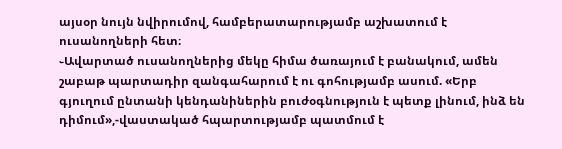այսօր նույն նվիրումով, համբերատարությամբ աշխատում է ուսանողների հետ։
֊Ավարտած ուսանողներից մեկը հիմա ծառայում է բանակում, ամեն շաբաթ պարտադիր զանգահարում է ու գոհությամբ ասում. «Երբ գյուղում ընտանի կենդանիներին բուժօգնություն է պետք լինում, ինձ են դիմում»,-վաստակած հպարտությամբ պատմում է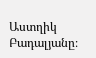Աստղիկ Բադալյանը։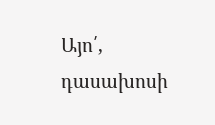Այո՛, դասախոսի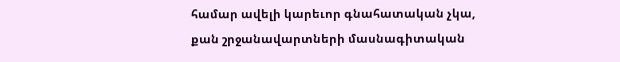համար ավելի կարեւոր գնահատական չկա, քան շրջանավարտների մասնագիտական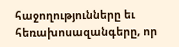հաջողությունները եւ հեռախոսազանգերը, որ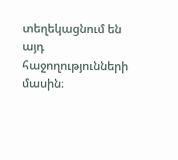տեղեկացնում են այդ հաջողությունների մասին։